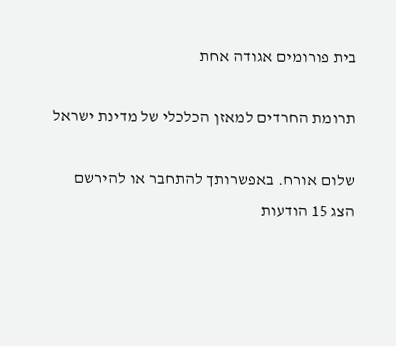בית פורומים אגודה אחת

תרומת החרדים למאזן הכלכלי של מדינת ישראל

שלום אורח. באפשרותך להתחבר או להירשם
הצג 15 הודעות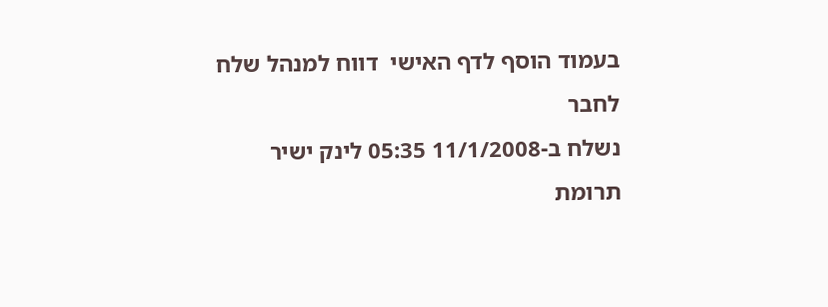בעמוד הוסף לדף האישי  דווח למנהל שלח לחבר
נשלח ב-11/1/2008 05:35 לינק ישיר
תרומת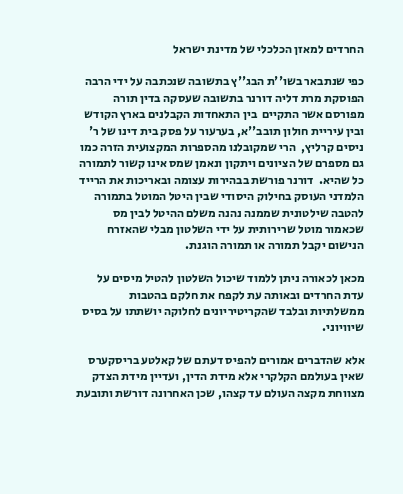החרדים למאזן הכלכלי של מדינת ישראל

כפי שנתבאר בשו''ת הבג''ץ בתשובה שנכתבה על ידי הרבה הפוסקת מרת דליה דורנר בתשובה שעסקה בדין תורה מפורסם אשר התקיים  בין התאחדות הקבלנים בארץ הקודש ובין עיריית חולון תובב''א, בערעור על פסק בית דינו של ר' ניסים קרליץ,  הרי שמקובלנו מהספרות המקצועית הזרה כמו גם מספרם של הציונים ויתקון ונאמן שמס אינו קשור לתמורה כל שהיא.  דורנר פורשת בבהירות עצומה ובאריכות את הרייד הלמדני העוסק בחילוק היסודי שבין היטל המוטל בתמורה להטבה שילטונית שממנה נהנה משלם ההיטל לבין מס שכאמור מוטל שרירותית על ידי השלטון מבלי שהאזרח הנישום יקבל תמורה או תמורה הוגנת.

מכאן לכאורה ניתן ללמוד שיכול השלטון להטיל מיסים על עדת החרדים ובאותה עת לקפח את חלקם בהטבות ממשלתיות ובלבד שהקריטיריונים לחלוקה יושתתו על בסיס שיוויוני.

אלא שהדברים אמורים להפיס דעתם של קאלטע בריסקערס שאין בעולמם הקלקרי אלא מידת הדין, ועדיין מידת הצדק מצווחת מקצה העולם עד קצהו, שכן האחרונה דורשת ותובעת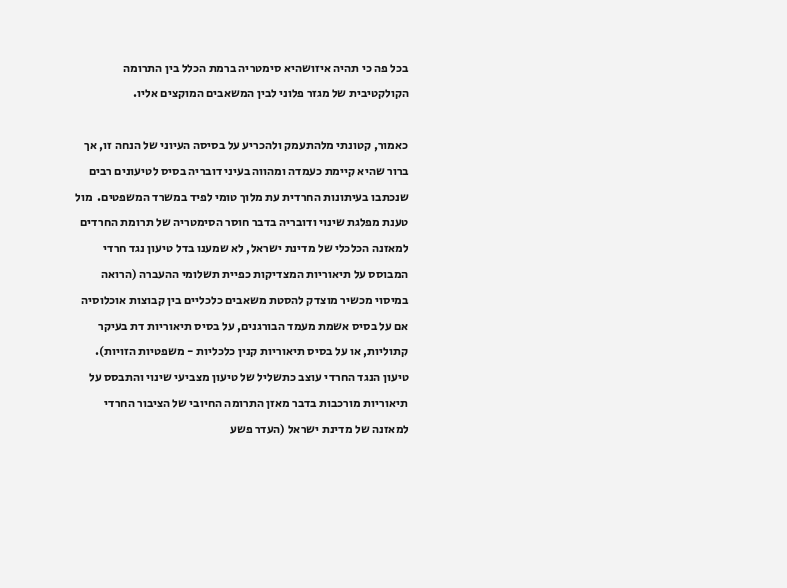בכל פה כי תהיה איזושהיא סימטריה ברמת הכלל בין התרומה הקולקטיבית של מגזר פלוני לבין המשאבים המוקצים אליו.

כאמור, קטונתי מלהתעמק ולהכריע על בסיסה העיוני של הנחה זו, אך ברור שהיא קיימת כעמדה ומהווה בעיני דובריה בסיס לטיעונים רבים שנכתבו בעיתונות החרדית עת מלוך טומי לפיד במשרד המשפטים.  מול טענת מפלגת שינוי ודובריה בדבר חוסר הסימטריה של תרומת החרדים למאזנה הכלכלי של מדינת ישראל, לא שמענו בדל טיעון נגד חרדי המבוסס על תיאוריות המצדיקות כפיית תשלומי ההעברה (הרואה במיסוי מכשיר מוצדק להסטת משאבים כלכליים בין קבוצות אוכלוסיה אם על בסיס אשמת מעמד הבורגנים, על בסיס תיאוריות דת בעיקר קתוליות, או על בסיס תיאוריות קנין כלכליות - משפטיות הזויות).  טיעון הנגד החרדי עוצב כתשליל של טיעון מצביעי שינוי והתבסס על תיאוריות מורכבות בדבר מאזן התרומה החיובי של הציבור החרדי למאזנה של מדינת ישראל (העדר פשע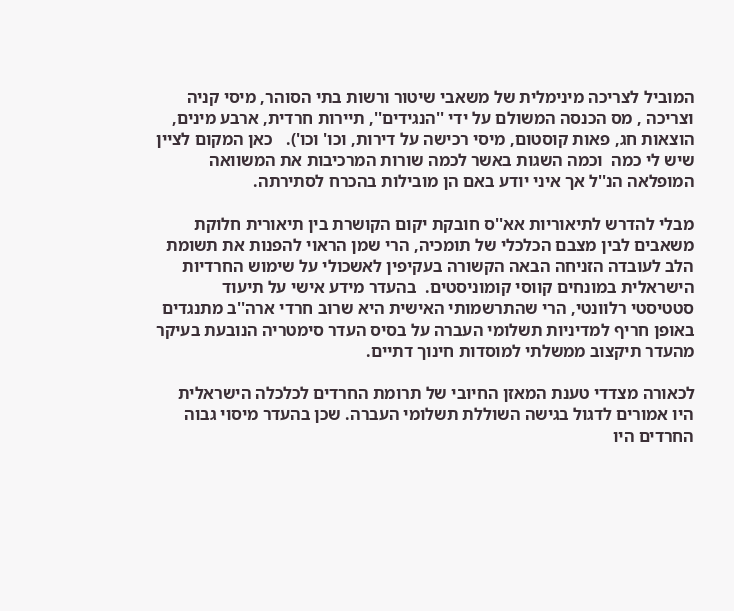המוביל לצריכה מינימלית של משאבי שיטור ורשות בתי הסוהר, מיסי קניה וצריכה , מס הכנסה המשולם על ידי ''הנגידים'', תיירות חרדית, ארבע מינים, הוצאות חג, פאות קוסטום, מיסי רכישה על דירות, וכו' וכו').   כאן המקום לציין שיש לי כמה  וכמה השגות באשר לכמה שורות המרכיבות את המשוואה המופלאה הנ''ל אך איני יודע באם הן מובילות בהכרח לסתירתה.

מבלי להדרש לתיאוריות אא''ס חובקת יקום הקושרת בין תיאורית חלוקת משאבים לבין מצבם הכלכלי של תומכיה, הרי שמן הראוי להפנות את תשומת הלב לעובדה הזניחה הבאה הקשורה בעקיפין לאשכולי על שימוש החרדיות הישראלית במונחים קווסי קומוניסטים.  בהעדר מידע אישי על תיעוד סטטיסטי רלוונטי, הרי שהתרשמותי האישית היא שרוב חרדי ארה''ב מתנגדים באופן חריף למדיניות תשלומי העברה על בסיס העדר סימטריה הנובעת בעיקר מהעדר תיקצוב ממשלתי למוסדות חינוך דתיים.

לכאורה מצדדי טענת המאזן החיובי של תרומת החרדים לכלכלה הישראלית היו אמורים לדגול בגישה השוללת תשלומי העברה. שכן בהעדר מיסוי גבוה החרדים היו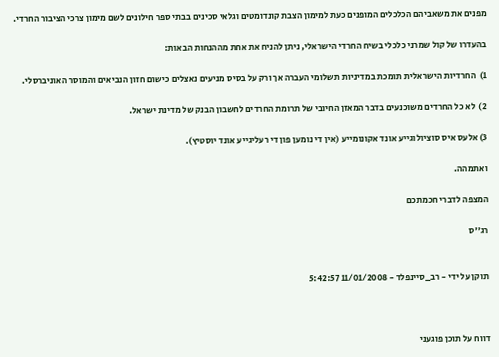מפנים את משאביהם הכלכלים המופנים כעת למימון הצבת קונדומטים וגלאי סכינים בבתי ספר חילונים לשם מימון צרכי הציבור החרדי.

בהעדרו של קול שמרני כלכלי בשיח החרדי הישראלי, ניתן להניח את אחת מההנחות הבאות:

1)  החרדיות הישראלית תומכת במדיניות תשלומי העברה אך ורק על בסיס מניעים נאצלים כישום חזון הנביאים והמוסר האוניברסלי.

2)  לא כל החרדים משוכנעים בדבר המאזן החיובי של תרומת החרדים לחשבון הבנק של מדינת ישראל.

3) אלעס איס סוציולוגייע אונד אקונומייע (אין די נומען פון די רעליגייע אונד יוסטיץ).

ואתמהה.

המצפה לדברי חכמתכם

רג''ס


תוקן על ידי - רב_סיינפלד - 11/01/2008 5:42:57



דווח על תוכן פוגעני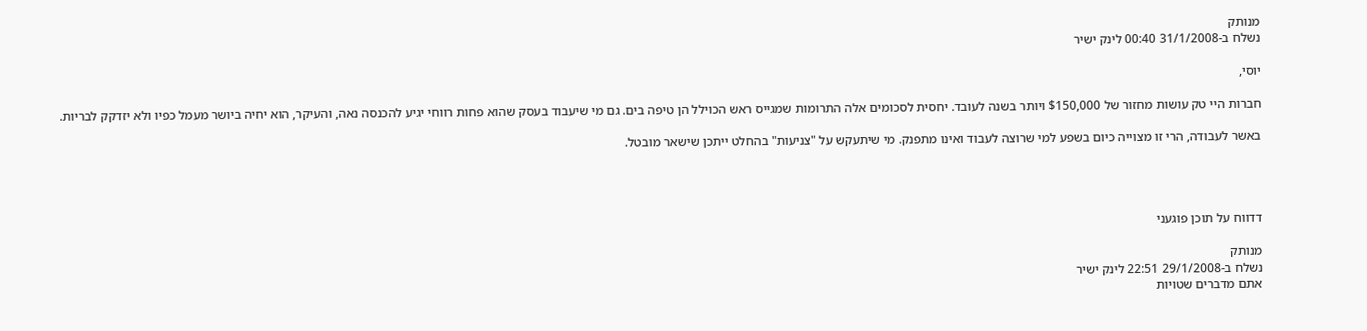מנותק
נשלח ב-31/1/2008 00:40 לינק ישיר

יוסי,

חברות היי טק עושות מחזור של $150,000 ויותר בשנה לעובד. יחסית לסכומים אלה התרומות שמגייס ראש הכוילל הן טיפה בים. גם מי שיעבוד בעסק שהוא פחות רווחי יגיע להכנסה נאה, והעיקר, הוא יחיה ביושר מעמל כפיו ולא יזדקק לבריות.

באשר לעבודה, הרי זו מצוייה כיום בשפע למי שרוצה לעבוד ואינו מתפנק. מי שיתעקש על "צניעות" בהחלט ייתכן שישאר מובטל.




דדווח על תוכן פוגעני

מנותק
נשלח ב-29/1/2008 22:51 לינק ישיר
אתם מדברים שטויות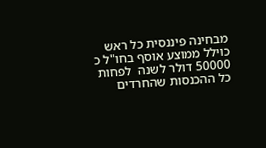מבחינה פיננסית כל ראש כוילל ממוצע אוסף בחו"ל כ 50000 דולר לשנה  לפחות כל ההכנסות שהחרדים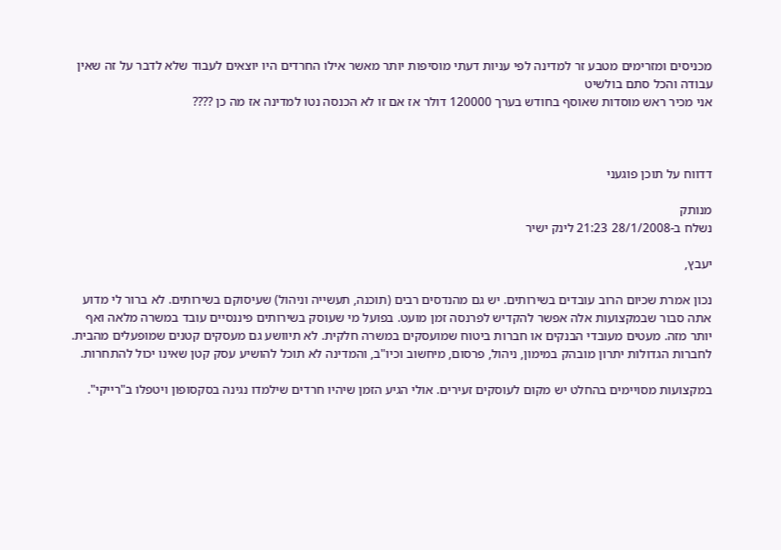מכניסים ומזרימים מטבע זר למדינה לפי עניות דעתי מוסיפות יותר מאשר אילו החרדים היו יוצאים לעבוד שלא לדבר על זה שאין עבודה והכל סתם בולשיט
אני מכיר ראש מוסדות שאוסף בחודש בערך 120000 דולר אז אם זו לא הכנסה נטו למדינה אז מה כן ????



דדווח על תוכן פוגעני

מנותק
נשלח ב-28/1/2008 21:23 לינק ישיר

יעבץ,

נכון אמרת שכיום הרוב עובדים בשירותים. יש גם מהנדסים רבים (תוכנה, תעשייה וניהול) שעיסוקם בשירותים. לא ברור לי מדוע אתה סבור שבמקצועות אלה אפשר להקדיש לפרנסה זמן מועט. בפועל מי שעוסק בשירותים פיננסיים עובד במשרה מלאה ואף יותר מזה. מעטים מעובדי הבנקים או חברות ביטוח שמועסקים במשרה חלקית. לא תיוושע גם מעסקים קטנים שמופעלים מהבית. לחברות הגדולות יתרון מובהק במימון, ניהול, פרסום, מיחשוב וכיו"ב, והמדינה לא תוכל להושיע עסק קטן שאינו יכול להתחרות.

במקצועות מסויימים בהחלט יש מקום לעוסקים זעירים. אולי הגיע הזמן שיהיו חרדים שילמדו נגינה בסקסופון ויטפלו ב"רייקי".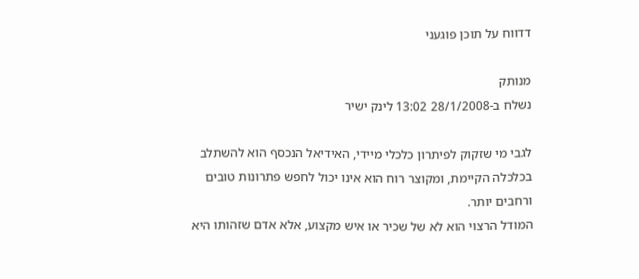דדווח על תוכן פוגעני

מנותק
נשלח ב-28/1/2008 13:02 לינק ישיר

לגבי מי שזקוק לפיתרון כלכלי מיידי, האידיאל הנכסף הוא להשתלב בכלכלה הקיימת, ומקוצר רוח הוא אינו יכול לחפש פתרונות טובים ורחבים יותר.
המודל הרצוי הוא לא של שכיר או איש מקצוע, אלא אדם שזהותו היא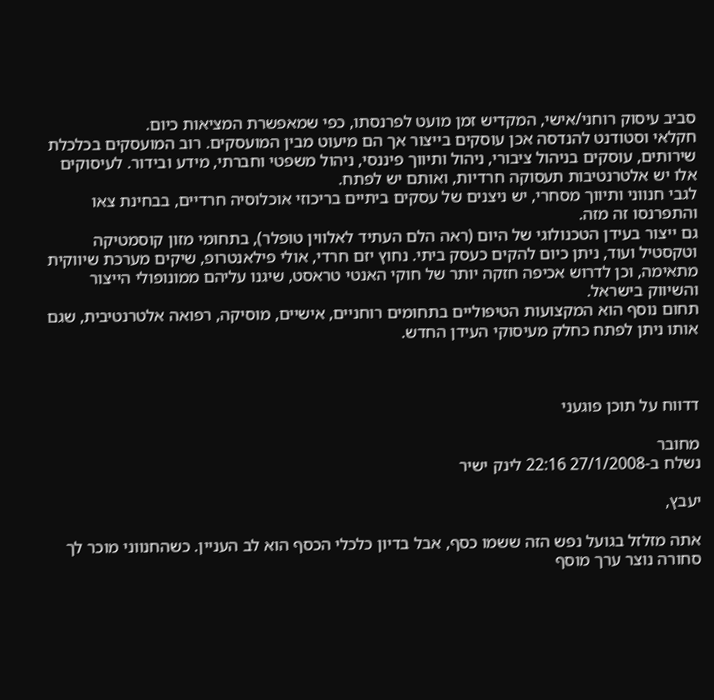סביב עיסוק רוחני/אישי, המקדיש זמן מועט לפרנסתו, כפי שמאפשרת המציאות כיום.
חקלאי וסטודנט להנדסה אכן עוסקים בייצור אך הם מיעוט מבין המועסקים. רוב המועסקים בכלכלת שירותים, עוסקים בניהול ציבורי, ניהול ותיווך פיננסי, ניהול משפטי וחברתי, מידע ובידור. לעיסוקים אלו יש אלטרנטיבות תעסוקה חרדיות, ואותם יש לפתח.
לגבי חנווני ותיווך מסחרי, יש ניצנים של עסקים ביתיים בריכוזי אוכלוסיה חרדיים, בבחינת צאו והתפרנסו זה מזה.
גם ייצור בעידן הטכנולוגי של היום (ראה הלם העתיד לאלווין טופלר), בתחומי מזון קוסמטיקה וטקסטיל ועוד, ניתן כיום להקים כעסק ביתי. נחוץ יזם חרדי, אולי פילאנטרופ, שיקים מערכת שיווקית מתאימה, וכן לדרוש אכיפה חזקה יותר של חוקי האנטי טראסט, שיגנו עליהם ממונופולי הייצור והשיווק בישראל.
תחום נוסף הוא המקצועות הטיפוליים בתחומים רוחניים, אישיים, מוסיקה, רפואה אלטרנטיבית, שגם אותו ניתן לפתח כחלק מעיסוקי העידן החדש.



דדווח על תוכן פוגעני

מחובר
נשלח ב-27/1/2008 22:16 לינק ישיר

יעבץ,

אתה מזלזל בגועל נפש הזה ששמו כסף, אבל בדיון כלכלי הכסף הוא לב העניין. כשהחנווני מוכר לך סחורה נוצר ערך מוסף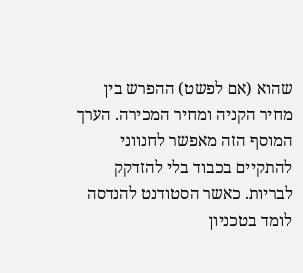שהוא (אם לפשט) ההפרש בין מחיר הקניה ומחיר המכירה. הערך המוסף הזה מאפשר לחנווני להתקיים בכבוד בלי להזדקק לבריות. כאשר הסטודנט להנדסה לומד בטכניון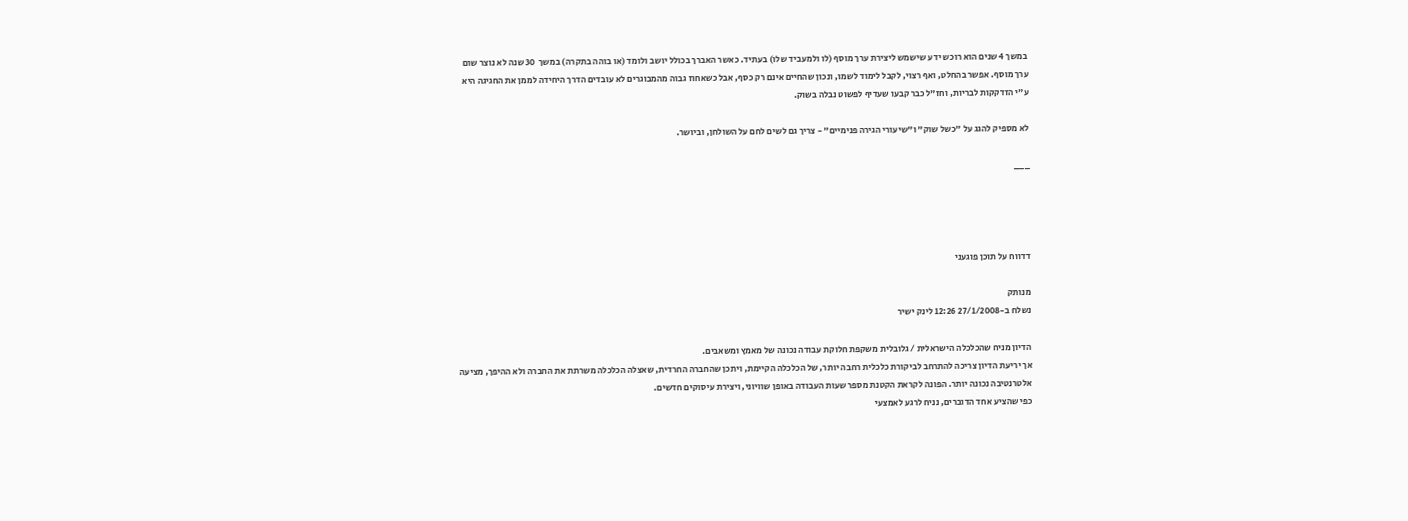במשך 4 שנים הוא רוכש ידע שישמש ליצירת ערך מוסף (לו ולמעביד שלו) בעתיד. כאשר האברך בכולל יושב ולומד (או בוהה בתקרה) במשך  30 שנה לא נוצר שום ערך מוסף. אפשר בהחלט, ואף רצוי, לקבל לימוד לשמו, ונכון שהחיים אינם רק כסף, אבל כשאחוז גבוה מהמבוגרים לא עובדים הדרך היחידה לממן את החגיגה היא ע"י הזדקקות לבריות, וחז"ל כבר קבעו שעדיף לפשוט נבלה בשוק.

לא מספיק להגג על "כשל שוק" ו"שיעורי הגירה פנימיים" - צריך גם לשים לחם על השולחן, וביושר.

___




דדווח על תוכן פוגעני

מנותק
נשלח ב-27/1/2008 12:26 לינק ישיר

הדיון מניח שהכלכלה הישראלית / גלובלית משקפת חלוקת עבודה נכונה של מאמץ ומשאבים.
אך יריעת הדיון צריכה להתרחב לביקורת כלכלית רחבה יותר, של הכלכלה הקיימת, ויתכן שהחברה החרדית, שאצלה הכלכלה משרתת את החברה ולא ההיפך, מציעה אלטרנטיבה נכונה יותר. הפונה לקראת הקטנת מספר שעות העבודה באופן שוויוני, ויצירת עיסוקים חדשים.
כפי שהציע אחד הדוברים, נניח לרגע לאמצעי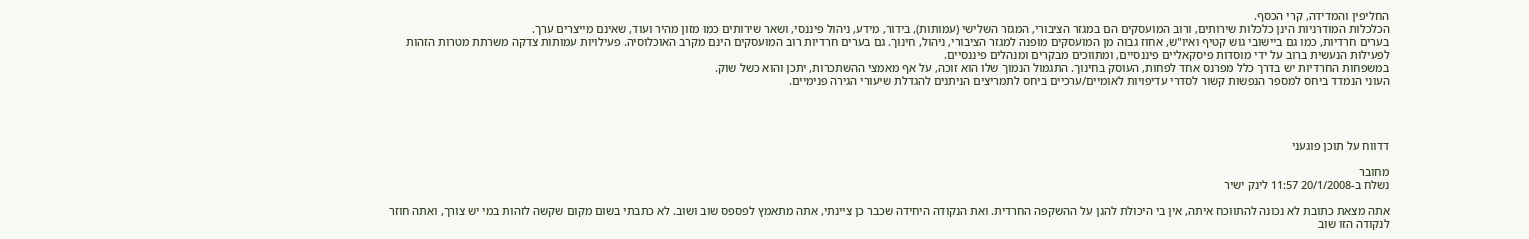החליפין והמדידה, קרי הכסף.
הכלכלות המודרניות הינן כלכלות שירותים, ורוב המועסקים הם במגזר הציבורי, המגזר השלישי (עמותות), בידור, מידע, ניהול פיננסי, ושאר שירותים כמו מזון מהיר ועוד, שאינם מייצרים ערך.
בערים חרדיות, כמו גם ביישובי גוש קטיף ואיו"ש, אחוז גבוה מן המועסקים מופנה למגזר הציבורי, ניהול, חינוך. גם בערים חרדיות רוב המועסקים הינם מקרב האוכלוסיה. פעילויות עמותות צדקה משרתת מטרות הזהות לפעילות הנעשית ברוב על ידי מוסדות פיסקאליים פיננסיים, ומתווכים מבקרים ומנהלים פיננסיים.
במשפחות החרדיות יש בדרך כלל מפרנס אחד לפחות, העוסק בחינוך. התגמול הנמוך שלו הוא זוכה, על אף מאמצי ההשתכרות, יתכן והוא כשל שוק.
העוני הנמדד ביחס למספר הנפשות קשור לסדרי עדיפויות לאומיים/ערכיים ביחס לתמריצים הניתנים להגדלת שיעורי הגירה פנימיים.




דדווח על תוכן פוגעני

מחובר
נשלח ב-20/1/2008 11:57 לינק ישיר

אתה מצאת כתובת לא נכונה להתווכח איתה, אין בי היכולת להגן על ההשקפה החרדית. ואת הנקודה היחידה שכבר כן ציינתי, אתה מתאמץ לפספס שוב ושוב. לא כתבתי בשום מקום שקשה לזהות במי יש צורך, ואתה חוזר לנקודה הזו שוב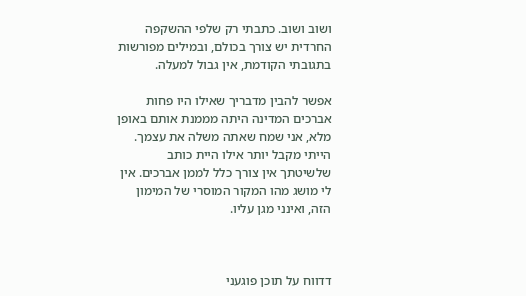ושוב ושוב. כתבתי רק שלפי ההשקפה החרדית יש צורך בכולם, ובמילים מפורשות בתגובתי הקודמת, אין גבול למעלה.

אפשר להבין מדבריך שאילו היו פחות אברכים המדינה היתה מממנת אותם באופן מלא, אני שמח שאתה משלה את עצמך. הייתי מקבל יותר אילו היית כותב שלשיטתך אין צורך כלל לממן אברכים. אין לי מושג מהו המקור המוסרי של המימון הזה, ואינני מגן עליו.



דדווח על תוכן פוגעני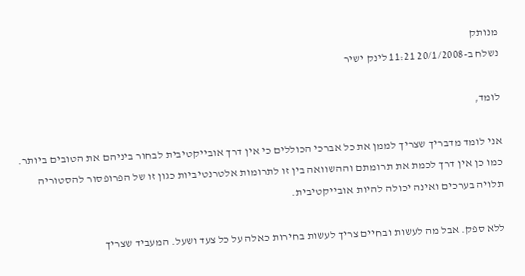מנותק
נשלח ב-20/1/2008 11:21 לינק ישיר

לומד,

אני לומד מדבריך שצריך לממן את כל אברכי הכוללים כי אין דרך אובייקטיבית לבחור ביניהם את הטובים ביותר. כמו כן אין דרך לכמת את תרומתם וההשוואה בין זו לתרומות אלטרנטיביות כגון זו של הפרופסור להסטוריה תלויה בערכים ואינה יכולה להיות אובייקטיבית.

ללא ספק. אבל מה לעשות ובחיים צריך לעשות בחירות כאלה על כל צעד ושעל. המעביד שצריך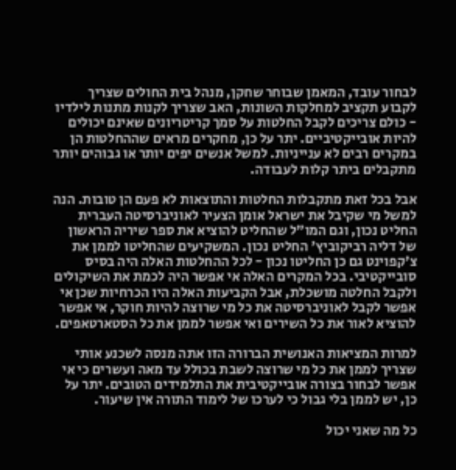לבחור עובד, המאמן שבוחר שחקן, מנהל בית החולים שצריך לקבוע תקציב למחלקות השונות, האב שצריך לקנות מתנות לילדיו - כולם צריכים לקבל החלטות על סמך קריטריונים שאינם יכולים להיות אובייקטיביים. יתר על כן, מחקרים מראים שההחלטות הן במקרים רבים לא ענייניות. למשל אנשים יפים יותר או גבוהים יותר מתקבלים ביתר קלות לעבודה.

אבל בכל זאת מתקבלות החלטות והתוצאות לא פעם הן טובות. הנה למשל מי שקיבל את ישראל אומן הצעיר לאוניברסיטה העברית החליט נכון, וגם המו"ל שהחליט להוציא את ספר שיריה הראשון של דליה רביקוביץ' החליט נכון. המשקיעים שהחליטו לממן את צ'קפוינט גם כן החליטו נכון - לכל ההחלטות האלה היה בסיס סובייקטיבי. בכל המקרים האלה אי אפשר היה לכמת את השיקולים ולקבל החלטה מושכלת, אבל הקביעות האלה היו הכרחיות שכן אי אפשר לקבל לאוניברסיטה את כל מי שרוצה להיות חוקר, אי אפשר להוציא לאור את כל השירים ואי אפשר לממן את כל הסטארטאפים.

למרות המציאות האנושית הברורה הזו אתה מנסה לשכנע אותי שצריך לממן את כל מי שרוצה לשבת בכולל עד מאה ועשרים כי אי אפשר לבחור בצורה אובייקטיבית את התלמידים הטובים. יתר על כן, יש לממן בלי גבול כי לערכו של לימוד התורה אין שיעור.

כל מה שאני יכול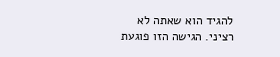להגיד הוא שאתה לא רציני. הגישה הזו פוגעת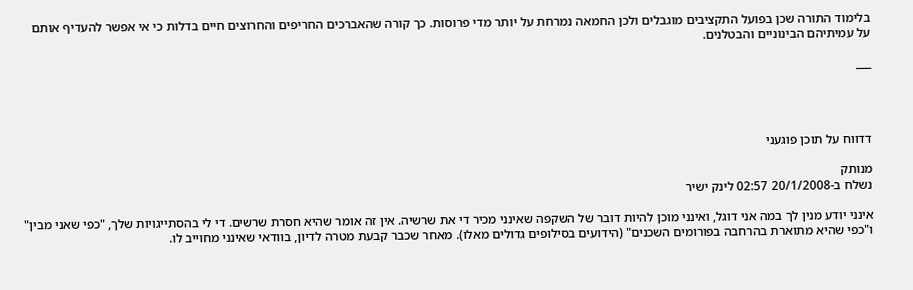בלימוד התורה שכן בפועל התקציבים מוגבלים ולכן החמאה נמרחת על יותר מדי פרוסות. כך קורה שהאברכים החריפים והחרוצים חיים בדלות כי אי אפשר להעדיף אותם על עמיתיהם הבינוניים והבטלנים.

___




דדווח על תוכן פוגעני

מנותק
נשלח ב-20/1/2008 02:57 לינק ישיר

אינני יודע מנין לך במה אני דוגל, ואינני מוכן להיות דובר של השקפה שאינני מכיר די את שרשיה. אין זה אומר שהיא חסרת שרשים. די לי בהסתייגויות שלך, "כפי שאני מבין" ו"כפי שהיא מתוארת בהרחבה בפורומים השכנים" (הידועים בסילופים גדולים מאלו). מאחר שכבר קבעת מטרה לדיון, בוודאי שאינני מחוייב לו.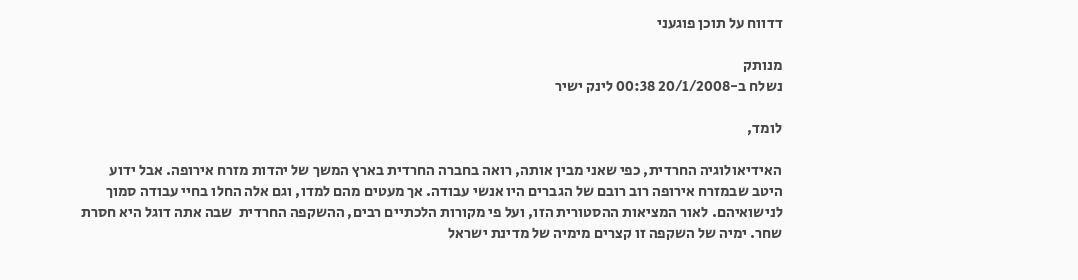דדווח על תוכן פוגעני

מנותק
נשלח ב-20/1/2008 00:38 לינק ישיר

לומד,

האידיאולוגיה החרדית, כפי שאני מבין אותה, רואה בחברה החרדית בארץ המשך של יהדות מזרח אירופה. אבל ידוע היטב שבמזרח אירופה רוב רובם של הגברים היו אנשי עבודה. אך מעטים מהם למדו, וגם אלה החלו בחיי עבודה סמוך לנישואיהם. לאור המציאות ההסטורית הזו, ועל פי מקורות הלכתיים רבים, ההשקפה החרדית  שבה אתה דוגל היא חסרת שחר. ימיה של השקפה זו קצרים מימיה של מדינת ישראל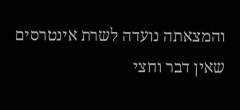והמצאתה נועדה לשרת אינטרסים שאין דבר וחצי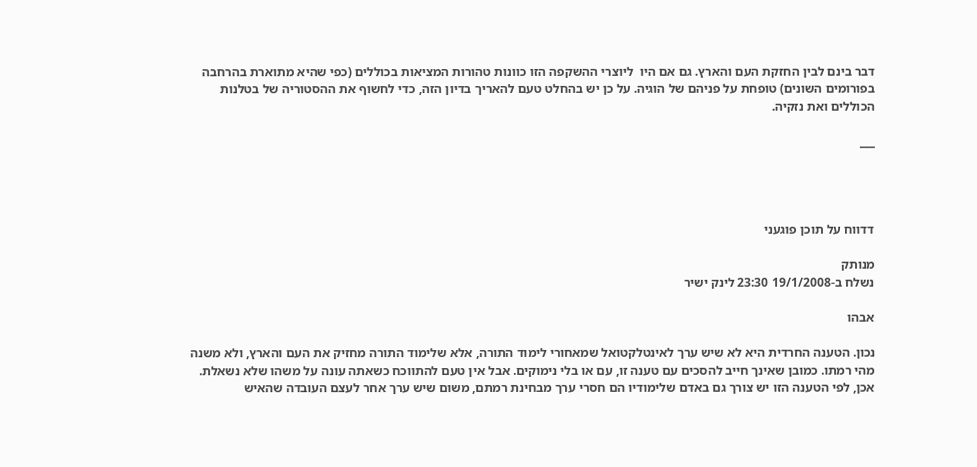דבר בינם לבין החזקת העם והארץ. גם אם היו  ליוצרי ההשקפה הזו כוונות טהורות המציאות בכוללים (כפי שהיא מתוארת בהרחבה בפורומים השונים) טופחת על פניהם של הוגיה. על כן יש בהחלט טעם להאריך בדיון הזה, כדי לחשוף את ההסטוריה של בטלנות הכוללים ואת נזקיה.

___




דדווח על תוכן פוגעני

מנותק
נשלח ב-19/1/2008 23:30 לינק ישיר

אבהו

נכון. הטענה החרדית היא לא שיש ערך לאינטלקטואל שמאחורי לימוד התורה, אלא שלימוד התורה מחזיק את העם והארץ, ולא משנה מהי רמתו. כמובן שאינך חייב להסכים עם טענה זו, עם או בלי נימוקים. אבל אין טעם להתווכח כשאתה עונה על משהו שלא נשאלת. אכן, לפי הטענה הזו יש צורך גם באדם שלימודיו הם חסרי ערך מבחינת רמתם, משום שיש ערך אחר לעצם העובדה שהאיש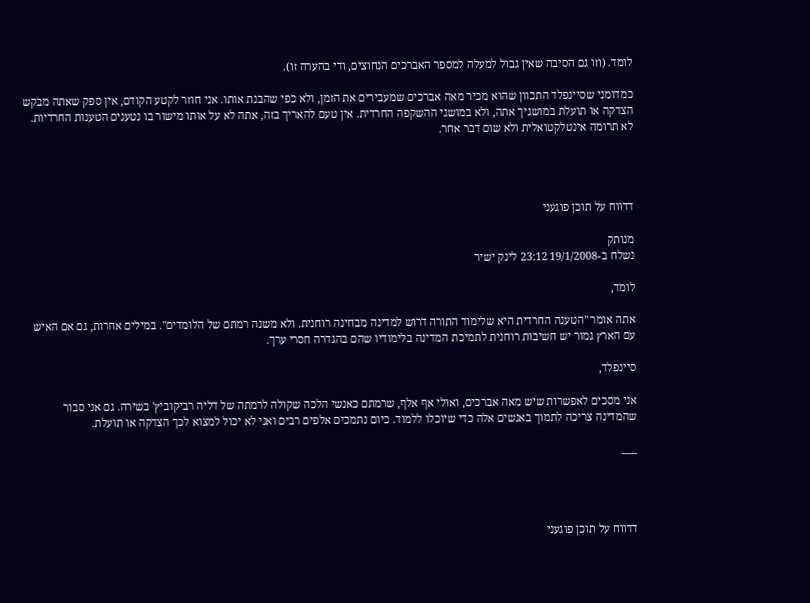לומד. (וזו גם הסיבה שאין גבול למעלה למספר האברכים הנחוצים, ודי בהערה זו).

כמדומני שסיינפלד התכוון שהוא מכיר מאה אברכים שמעבירים את הזמן, ולא כפי שהבנת אותו. אני חוזר לקטע הקודם, אין ספק שאתה מבקש הצדקה או תועלת במושגיך אתה, ולא במושגי ההשקפה החרדית. אין טעם להאריך בזה, אתה לא על אותו מישור בו נטענים הטענות החרדיות. לא תרומה אינטלקטואלית ולא שום דבר אחר.




דדווח על תוכן פוגעני

מנותק
נשלח ב-19/1/2008 23:12 לינק ישיר

לומד,

אתה אומר "הטענה החרדית היא שלימוד התורה דרוש למדינה מבחינה רוחנית. ולא משנה רמתם של הלומדים". במילים אחרות, גם אם האיש עם הארץ גמור יש חשיבות רוחנית לתמיכת המדינה בלימודיו שהם בהגדרה חסרי ערך.

סיינפלד,

אני מסכים לאפשרות שיש מאה אברכים, ואולי אף אלף, שרמתם כאנשי הלכה שקולה לרמתה של דליה רביקוביץ' בשירה. גם אני סבור שהמדינה צריכה לתמוך באנשים אלה כדי שיוכלו ללמוד. כיום נתמכים אלפים רבים ואני לא יכול למצוא לכך הצדקה או תועלת.

___




דדווח על תוכן פוגעני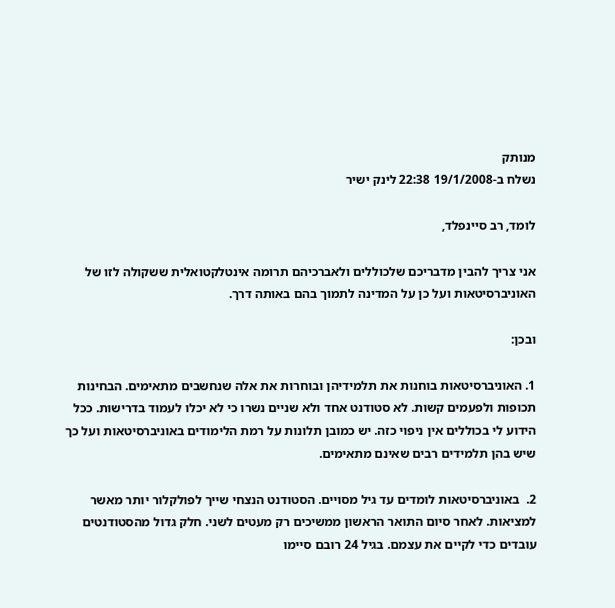מנותק
נשלח ב-19/1/2008 22:38 לינק ישיר

לומד, רב סיינפלד,

אני צריך להבין מדבריכם שלכוללים ולאברכיהם תרומה אינטלקטואלית ששקולה לזו של האוניברסיטאות ועל כן על המדינה לתמוך בהם באותה דרך.

ובכן:

1. האוניברסיטאות בוחנות את תלמידיהן ובוחרות את אלה שנחשבים מתאימים. הבחינות תכופות ולפעמים קשות. לא סטודנט אחד ולא שניים נשרו כי לא יכלו לעמוד בדרישות. ככל הידוע לי בכוללים אין ניפוי כזה. יש כמובן תלונות על רמת הלימודים באוניברסיטאות ועל כך שיש בהן תלמידים רבים שאינם מתאימים.

2.  באוניברסיטאות לומדים עד גיל מסויים. הסטודנט הנצחי שייך לפולקלור יותר מאשר למציאות. לאחר סיום התואר הראשון ממשיכים רק מעטים לשני. חלק גדול מהסטודנטים עובדים כדי לקיים את עצמם. בגיל 24 רובם סיימו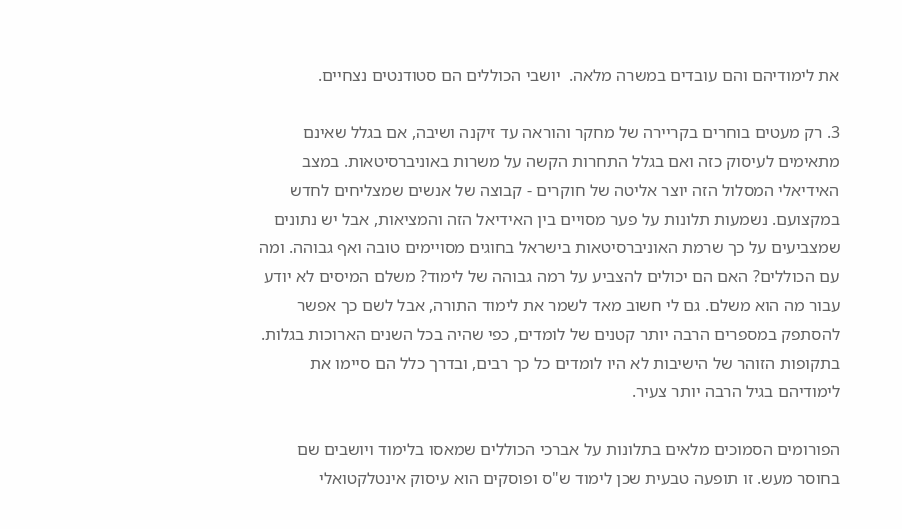את לימודיהם והם עובדים במשרה מלאה.  יושבי הכוללים הם סטודנטים נצחיים.

3. רק מעטים בוחרים בקריירה של מחקר והוראה עד זיקנה ושיבה, אם בגלל שאינם מתאימים לעיסוק כזה ואם בגלל התחרות הקשה על משרות באוניברסיטאות. במצב האידיאלי המסלול הזה יוצר אליטה של חוקרים - קבוצה של אנשים שמצליחים לחדש במקצועם. נשמעות תלונות על פער מסויים בין האידיאל הזה והמציאות, אבל יש נתונים שמצביעים על כך שרמת האוניברסיטאות בישראל בחוגים מסויימים טובה ואף גבוהה. ומה עם הכוללים? האם הם יכולים להצביע על רמה גבוהה של לימוד? משלם המיסים לא יודע עבור מה הוא משלם. גם לי חשוב מאד לשמר את לימוד התורה, אבל לשם כך אפשר להסתפק במספרים הרבה יותר קטנים של לומדים, כפי שהיה בכל השנים הארוכות בגלות. בתקופות הזוהר של הישיבות לא היו לומדים כל כך רבים, ובדרך כלל הם סיימו את לימודיהם בגיל הרבה יותר צעיר.

הפורומים הסמוכים מלאים בתלונות על אברכי הכוללים שמאסו בלימוד ויושבים שם בחוסר מעש. זו תופעה טבעית שכן לימוד ש"ס ופוסקים הוא עיסוק אינטלקטואלי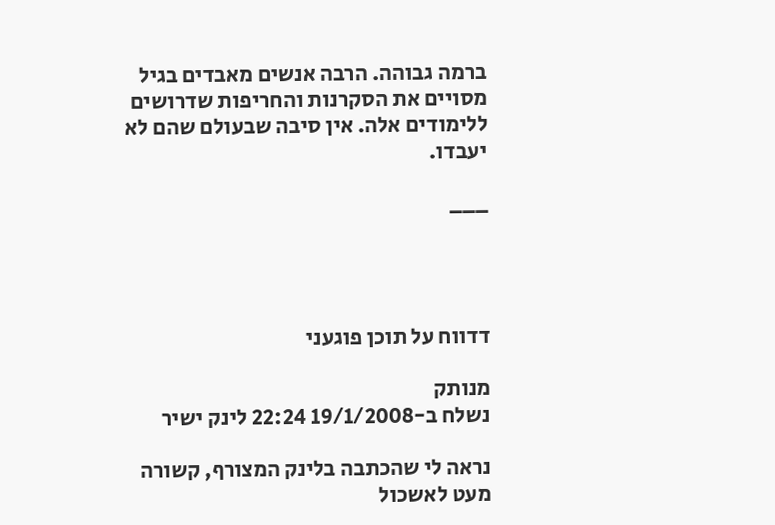ברמה גבוהה. הרבה אנשים מאבדים בגיל מסויים את הסקרנות והחריפות שדרושים ללימודים אלה. אין סיבה שבעולם שהם לא יעבדו.

___




דדווח על תוכן פוגעני

מנותק
נשלח ב-19/1/2008 22:24 לינק ישיר

נראה לי שהכתבה בלינק המצורף, קשורה מעט לאשכול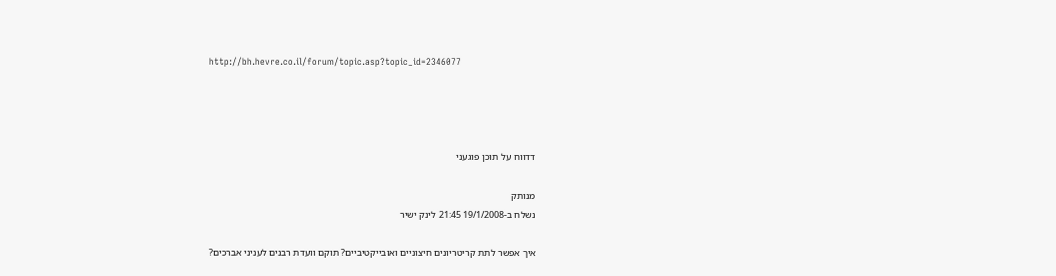http://bh.hevre.co.il/forum/topic.asp?topic_id=2346077




דדווח על תוכן פוגעני

מנותק
נשלח ב-19/1/2008 21:45 לינק ישיר

איך אפשר לתת קריטריונים חיצוניים ואובייקטיביים? תוקם וועדת רבנים לעניני אברכים?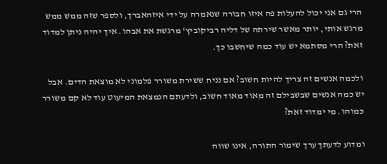הרי גם אני יכול להעלות פה איזו חבורה שנאמרה על ידי איזהאברך, ולספר שזה ממש ממש מרגש אותי, יותר מאשר שירתה של דליה רביקוביץ' מרגשת את אבהו. איך יהיה ניתן למדוד זאת? הרי מסתמא יש עוד כמה שיחשבו כך.

ולכמה אנשים זה צריך להיות חשוב? אם נניח ששירת משורר פלמוני לא מוצאת הדים. אבל יש כמה אנשים שבשבילם זה מאוד מאוד חשוב, ולדעתם הנמצאת המיעוט עוד לא קם משורר כמוהו. מי ימדוד זאת?

ומדוע לדעתך ערך שימור התורה, אינו שווה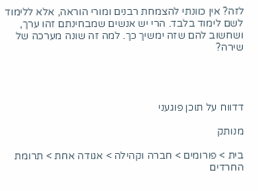לזה? אין כוונתי להצמחת רבנים ומורי הוראה, אלא ללימוד לשם לימוד בלבד. הרי יש אנשים שמבחינתם זהו ערך, ושחשוב להם שזה ימשיך כך. למה זה שונה מערכה של שירה?




דדווח על תוכן פוגעני

מנותק

בית > פורומים > חברה וקהילה > אגודה אחת > תרומת החרדים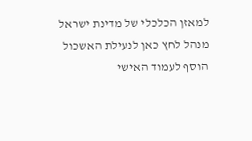למאזן הכלכלי של מדינת ישראל
מנהל לחץ כאן לנעילת האשכול
הוסף לעמוד האישי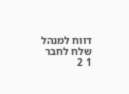דווח למנהל שלח לחבר
1 2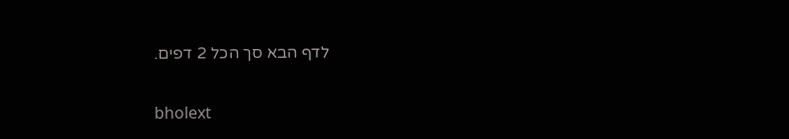לדף הבא סך הכל 2 דפים.

bholext